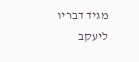מגיד דבריו ליעקב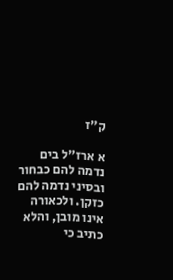ק״ז

א ארז"ל בים נדמה להם כבחור ובסיני נדמה להם כזקן. ולכאורה אינו מובן, והלא כתיב כי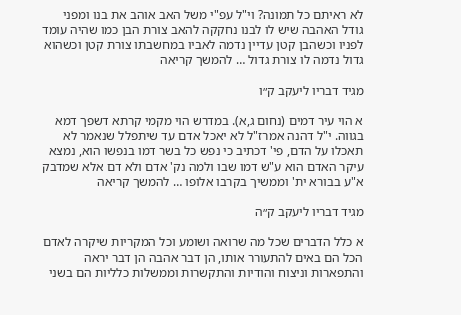לא ראיתם כל תמונה? וי"ל עפ"י משל האב אוהב את בנו ומפני גודל האהבה שיש לו לבנו נחקקה להאב צורת הבן כמו שהיה עומד לפניו וכשהבן קטן עדיין נדמה לאביו במחשבתו צורת קטן וכשהוא גדול נדמה לו צורת גדול … להמשך קריאה

מגיד דבריו ליעקב ק״ו

א הוי עיר דמים (נחום ג,א). במדרש הוי מקמי קרתא דשפך דמא בגווה. י"ל דהנה אמרז"ל לא יאכל אדם עד שיתפלל שנאמר לא תאכלו על הדם, פי' דכתיב כי נפש כל בשר דמו בנפשו הוא, נמצא עיקר האדם הוא ע"ש דמו שבו ולמה נק' אדם ולא דם אלא שמדבק א"ע בבורא ית' וממשיך בקרבו אלופו … להמשך קריאה

מגיד דבריו ליעקב ק״ה

א כלל הדברים שכל מה שרואה ושומע וכל המקריות שיקרה לאדם הכל הם באים להתעורר אותו, הן דבר אהבה הן דבר יראה והתפארות וניצוח והודיות והתקשרות וממשלות כלליות הם בשני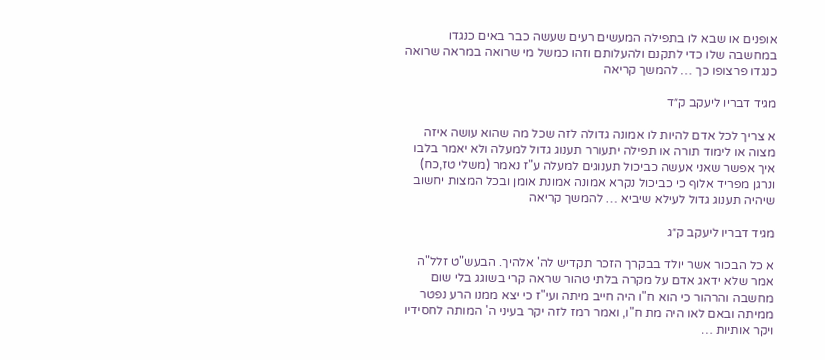אופנים או שבא לו בתפילה המעשים רעים שעשה כבר באים כנגדו במחשבה שלו כדי לתקנם ולהעלותם וזהו כמשל מי שרואה במראה שרואה כנגדו פרצופו כך … להמשך קריאה

מגיד דבריו ליעקב ק״ד

א צריך לכל אדם להיות לו אמונה גדולה לזה שכל מה שהוא עושה איזה מצוה או לימוד תורה או תפילה יתעורר תענוג גדול למעלה ולא יאמר בלבו איך אפשר שאני אעשה כביכול תענוגים למעלה ע"ז נאמר (משלי טז,כח) ונרגן מפריד אלוף כי כביכול נקרא אמונה אמונת אומן ובכל המצות יחשוב שיהיה תענוג גדול לעילא שיביא … להמשך קריאה

מגיד דבריו ליעקב ק״ג

א כל הבכור אשר יולד בבקרך הזכר תקדיש לה' אלהיך. הבעש"ט זלל"ה אמר שלא ידאג אדם על מקרה בלתי טהור שראה קרי בשוגג בלי שום מחשבה והרהור כי הוא ח"ו היה חייב מיתה ועי"ז כי יצא ממנו הרע נפטר ממיתה ובאם לאו היה מת ח"ו, ואמר רמז לזה יקר בעיני ה' המותה לחסידיו ויקר אותיות …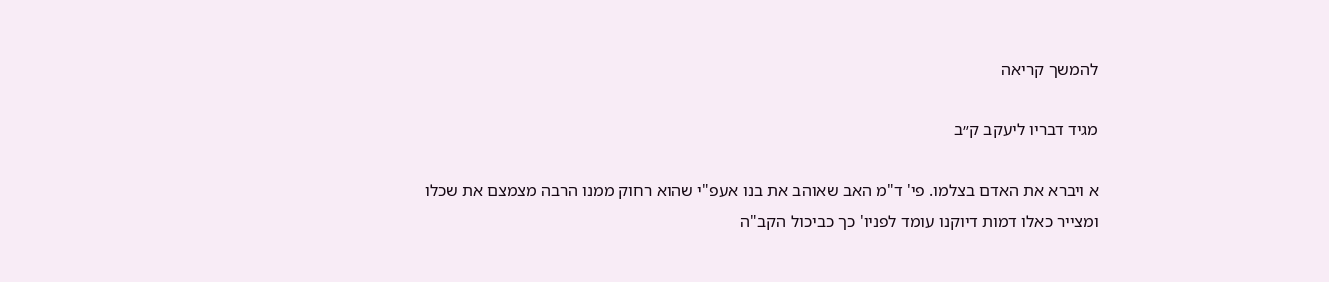להמשך קריאה

מגיד דבריו ליעקב ק״ב

א ויברא את האדם בצלמו. פי' ד"מ האב שאוהב את בנו אעפ"י שהוא רחוק ממנו הרבה מצמצם את שכלו ומצייר כאלו דמות דיוקנו עומד לפניו' כך כביכול הקב"ה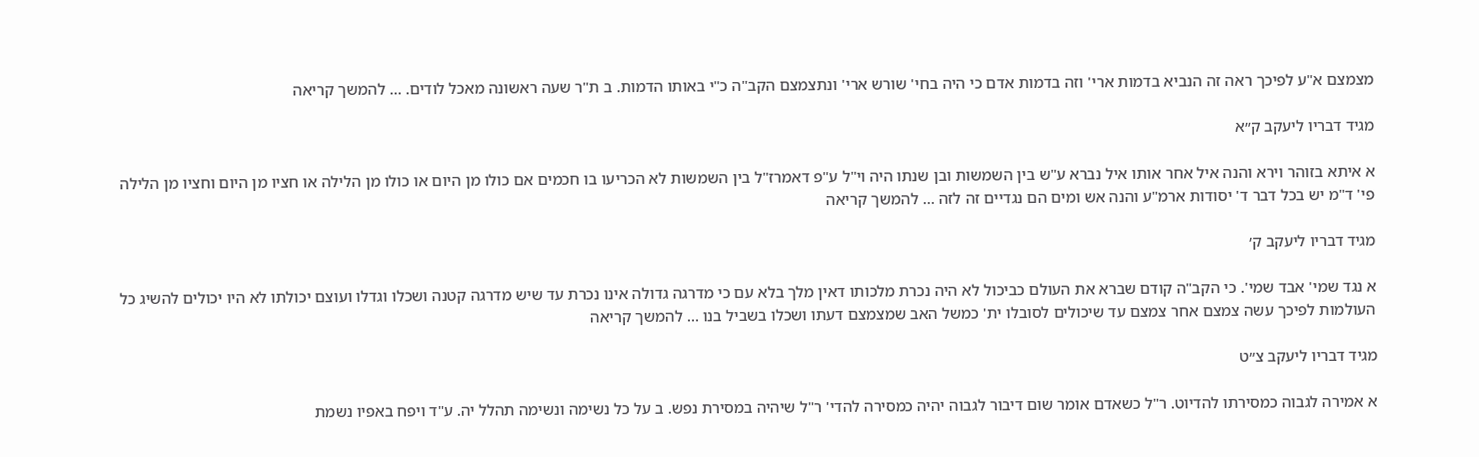מצמצם א"ע לפיכך ראה זה הנביא בדמות ארי' וזה בדמות אדם כי היה בחי' שורש ארי' ונתצמצם הקב"ה כ"י באותו הדמות. ב ת"ר שעה ראשונה מאכל לודים. … להמשך קריאה

מגיד דבריו ליעקב ק״א

א איתא בזוהר וירא והנה איל אחר אותו איל נברא ע"ש בין השמשות ובן שנתו היה וי"ל ע"פ דאמרז"ל בין השמשות לא הכריעו בו חכמים אם כולו מן היום או כולו מן הלילה או חציו מן היום וחציו מן הלילה פי' ד"מ יש בכל דבר ד' יסודות ארמ"ע והנה אש ומים הם נגדיים זה לזה … להמשך קריאה

מגיד דבריו ליעקב ק׳

א נגד שמי' אבד שמי'. כי הקב"ה קודם שברא את העולם כביכול לא היה נכרת מלכותו דאין מלך בלא עם כי מדרגה גדולה אינו נכרת עד שיש מדרגה קטנה ושכלו וגדלו ועוצם יכולתו לא היו יכולים להשיג כל העולמות לפיכך עשה צמצם אחר צמצם עד שיכולים לסובלו ית' כמשל האב שמצמצם דעתו ושכלו בשביל בנו … להמשך קריאה

מגיד דבריו ליעקב צ״ט

א אמירה לגבוה כמסירתו להדיוט. ר"ל כשאדם אומר שום דיבור לגבוה יהיה כמסירה להדי' ר"ל שיהיה במסירת נפש. ב על כל נשימה ונשימה תהלל יה. ע"ד ויפח באפיו נשמת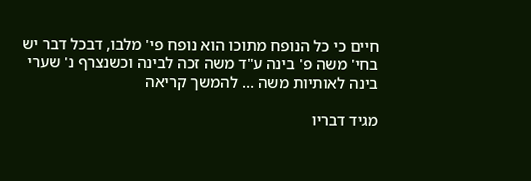חיים כי כל הנופח מתוכו הוא נופח פי' מלבו, דבכל דבר יש בחי' משה פ' בינה ע"ד משה זכה לבינה וכשנצרף נ' שערי בינה לאותיות משה … להמשך קריאה

מגיד דבריו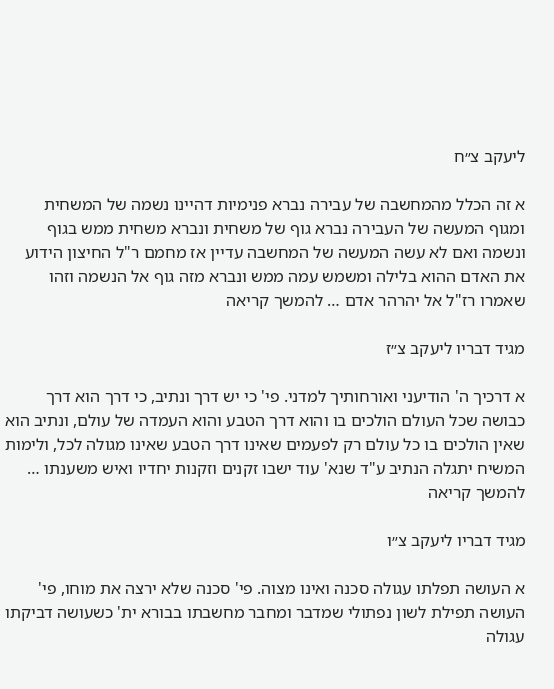ליעקב צ״ח

א זה הכלל מהמחשבה של עבירה נברא פנימיות דהיינו נשמה של המשחית ומגוף המעשה של העבירה נברא גוף של משחית ונברא משחית ממש בגוף ונשמה ואם לא עשה המעשה של המחשבה עדיין אז מחמם ר"ל החיצון הידוע את האדם ההוא בלילה ומשמש עמה ממש ונברא מזה גוף אל הנשמה וזהו שאמרו רז"ל אל יהרהר אדם … להמשך קריאה

מגיד דבריו ליעקב צ״ז

א דרכיך ה' הודיעני ואורחותיך למדני. פי' כי יש דרך ונתיב, כי דרך הוא דרך כבושה שכל העולם הולכים בו והוא דרך הטבע והוא העמדה של עולם, ונתיב הוא שאין הולכים בו כל עולם רק לפעמים שאינו דרך הטבע שאינו מגולה לכל, ולימות המשיח יתגלה הנתיב ע"ד שנא' עוד ישבו זקנים וזקנות יחדיו ואיש משענתו … להמשך קריאה

מגיד דבריו ליעקב צ״ו

א העושה תפלתו עגולה סכנה ואינו מצוה. פי' סכנה שלא ירצה את מוחו, פי' העושה תפילת לשון נפתולי שמדבר ומחבר מחשבתו בבורא ית' כשעושה דביקתו עגולה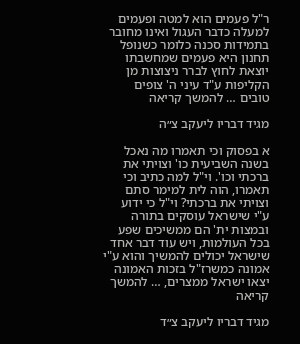ר"ל פעמים הוא למטה ופעמים למעלה כדבר העגול ואינו מחובר בתמידות סכנה כלומר כשנופל תחנון היא פעמים שמחשבתו יוצאת לחוץ לברר ניצוצות מן הקליפות ע"ד עיני ה' צופים טובים … להמשך קריאה

מגיד דבריו ליעקב צ״ה

א בפסוק וכי תאמרו מה נאכל בשנה השביעית כו' וצויתי את ברכתי וכו'. וי"ל למה כתיב וכי תאמרו, הוה לית למימר סתם וצויתי את ברכתי? וי"ל כי ידוע ע"י שישראל עוסקים בתורה ובמצות ית' הם ממשיכים שפע בכל העולמות, ויש עוד דבר אחד שישראל יכולים להמשיך והוא ע"י אמונה כמשרז"ל בזכות האמונה יצאו ישראל ממצרים, … להמשך קריאה

מגיד דבריו ליעקב צ״ד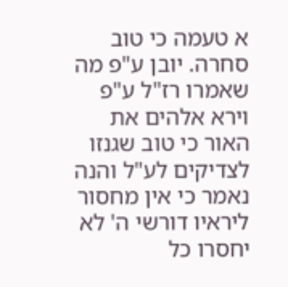א טעמה כי טוב סחרה. יובן ע"פ מה שאמרו רז"ל ע"פ וירא אלהים את האור כי טוב שגנזו לצדיקים לע"ל והנה נאמר כי אין מחסור ליראיו דורשי ה' לא יחסרו כל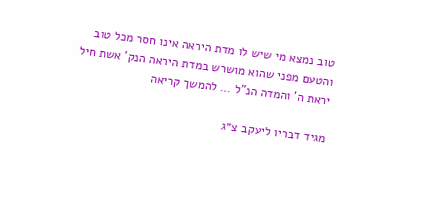טוב נמצא מי שיש לו מדת היראה אינו חסר מכל טוב והטעם מפני שהוא מושרש במדת היראה הנק' אשת חיל יראת ה' והמדה הנ"ל … להמשך קריאה

מגיד דבריו ליעקב צ״ג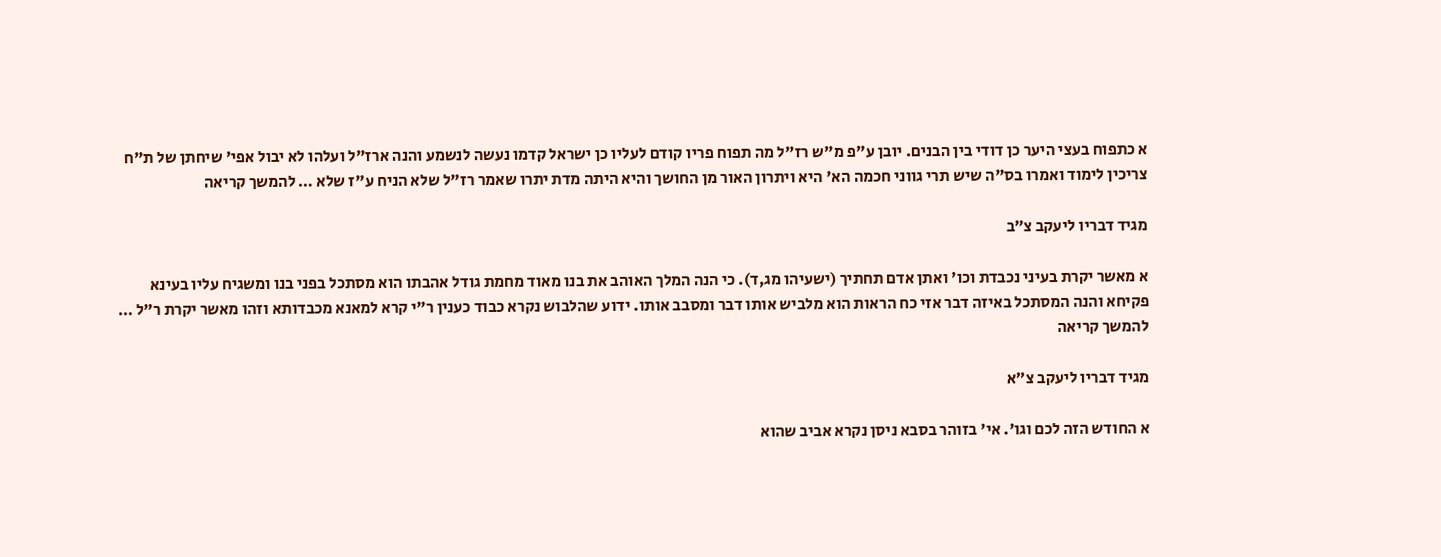א כתפוח בעצי היער כן דודי בין הבנים. יובן ע"פ מ"ש רז"ל מה תפוח פריו קודם לעליו כן ישראל קדמו נעשה לנשמע והנה ארז"ל ועלהו לא יבול אפי' שיחתן של ת"ח צריכין לימוד ואמרו בס"ה שיש תרי גווני חכמה הא' היא ויתרון האור מן החושך והיא היתה מדת יתרו שאמר רז"ל שלא הניח ע"ז שלא … להמשך קריאה

מגיד דבריו ליעקב צ״ב

א מאשר יקרת בעיני נכבדת וכו' ואתן אדם תחתיך (ישעיהו מג,ד). כי הנה המלך האוהב את בנו מאוד מחמת גודל אהבתו הוא מסתכל בפני בנו ומשגיח עליו בעינא פקיחא והנה המסתכל באיזה דבר אזי כח הראות הוא מלביש אותו דבר ומסבב אותו. ידוע שהלבוש נקרא כבוד כענין ר"י קרא למאנא מכבדותא וזהו מאשר יקרת ר"ל … להמשך קריאה

מגיד דבריו ליעקב צ״א

א החודש הזה לכם וגו'. אי' בזוהר בסבא ניסן נקרא אביב שהוא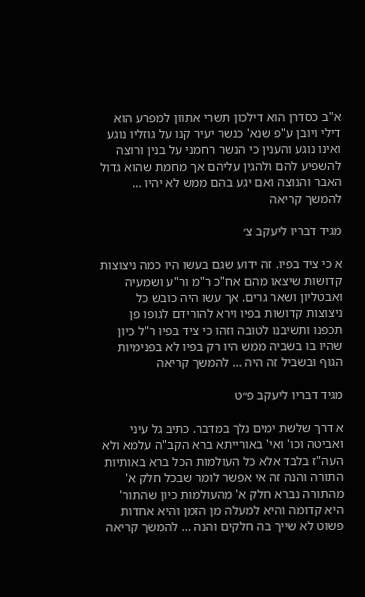א"ב כסדרן הוא דילכון תשרי אתוון למפרע הוא דילי ויובן ע"פ שנא' כנשר יעיר קנו על גוזליו נוגע ואינו נוגע והענין כי הנשר רחמני על בנין ורוצה להשפיע להם ולהגין עליהם אך מחמת שהוא גדול האבר והנוצה ואם יגע בהם ממש לא יהיו … להמשך קריאה

מגיד דבריו ליעקב צ׳

א כי ציד בפיו. זה ידוע שגם בעשו היו כמה ניצוצות קדושות שיצאו מהם אח"כ ר"מ ור"ע ושמעיה ואבטליון ושאר גרים. אך עשו היה כובש כל ניצוצות קדושות בפיו וירא להורידם לגופו פן תכפנו ותשיבנו לטובה וזהו כי ציד בפיו ר"ל כיון שהיו בו בשביה ממש היו רק בפיו לא בפנימיות הגוף ובשביל זה היה … להמשך קריאה

מגיד דבריו ליעקב פ״ט

א דרך שלשת ימים נלך במדבר. כתיב גל עיני ואביטה וכו' ואי' באורייתא ברא הקב"ה עלמא ולא העה"ז בלבד אלא כל העולמות הכל ברא באותיות התורה והנה זה אי אפשר לומר שבכל חלק א' מהתורה נברא חלק א' מהעולמות כיון שהתור' היא קדומה והיא למעלה מן הזמן והיא אחדות פשוט לא שייך בה חלקים והנה … להמשך קריאה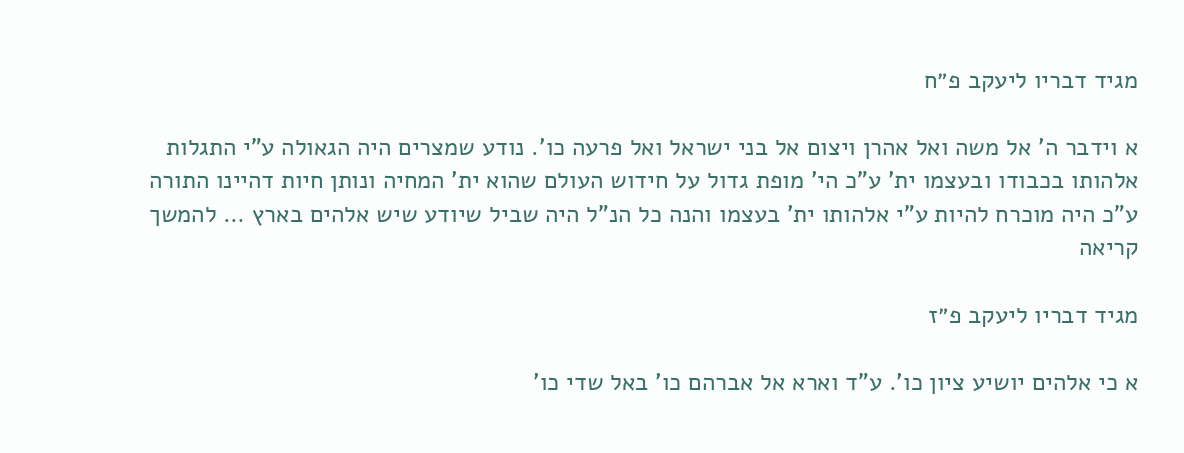מגיד דבריו ליעקב פ״ח

א וידבר ה' אל משה ואל אהרן ויצום אל בני ישראל ואל פרעה כו'. נודע שמצרים היה הגאולה ע"י התגלות אלהותו בכבודו ובעצמו ית' ע"כ הי' מופת גדול על חידוש העולם שהוא ית' המחיה ונותן חיות דהיינו התורה ע"כ היה מוכרח להיות ע"י אלהותו ית' בעצמו והנה כל הנ"ל היה שביל שיודע שיש אלהים בארץ … להמשך קריאה

מגיד דבריו ליעקב פ״ז

א כי אלהים יושיע ציון כו'. ע"ד וארא אל אברהם כו' באל שדי כו'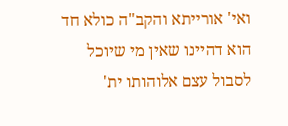ואי' אורייתא והקב"ה כולא חד הוא דהיינו שאין מי שיוכל לסבול עצם אלוהותו ית'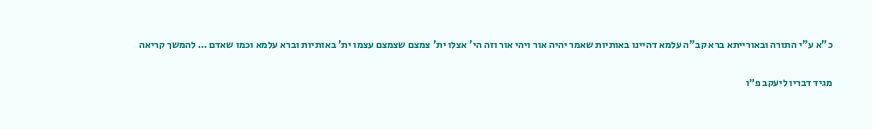כ"א ע"י התורה ובאורייתא ברא קב"ה עלמא דהיינו באותיות שאמר יהיה אור ויהי אור וזה הי' אצלו ית' צמצם שצמצם עצמו ית' באותיות וברא עלמא וכמו שאדם … להמשך קריאה

מגיד דבריו ליעקב פ״ו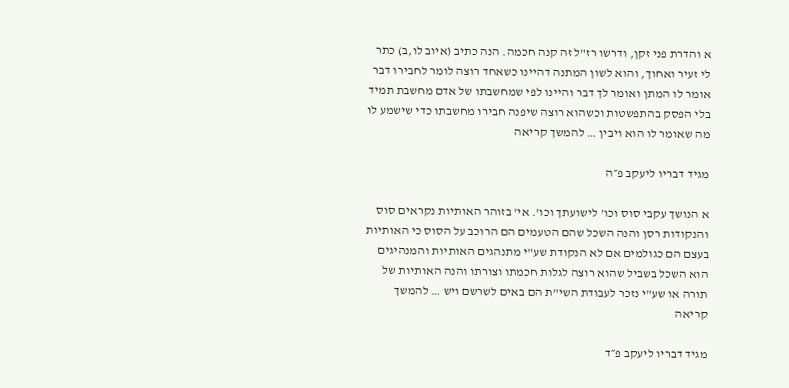א והדרת פני זקן, ודרשו רז"ל זה קנה חכמה. הנה כתיב (איוב לו,ב) כתר לי זעיר ואחוך, והוא לשון המתנה דהיינו כשאחד רוצה לומר לחבירו דבר אומר לו המתן ואומר לך דבר והיינו לפי שמחשבתו של אדם מחשבת תמיד בלי הפסק בהתפשטות וכשהוא רוצה שיפנה חבירו מחשבתו כדי שישמע לו מה שאומר לו הוא ויבין … להמשך קריאה

מגיד דבריו ליעקב פ״ה

א הנושך עקבי סוס וכו' לישועתך וכו'. אי' בזוהר האותיות נקראים סוס והנקודות רסן והנה השכל שהם הטעמים הם הרוכב על הסוס כי האותיות בעצם הם כגולמים אם לא הנקודת שע"י מתנהגים האותיות והמנהיגים הוא השכל בשביל שהוא רוצה לגלות חכמתו וצורתו והנה האותיות של תורה או שע"י נזכר לעבודת השי"ת הם באים לשרשם ויש … להמשך קריאה

מגיד דבריו ליעקב פ״ד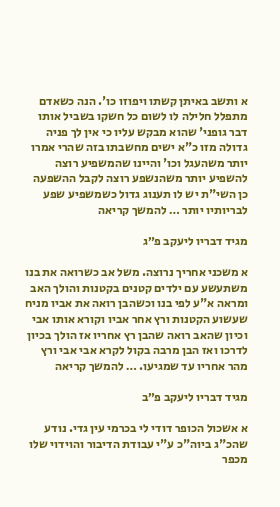א ותשב באיתן קשתו ויפוזו כו'. הנה כשאדם מתפלל חלילה לו לשום כל חשקו בשביל אותו דבר גופני' שהוא מבקש עליו כי אין לך פניה גדולה מזו כ"א ישים מחשבתו בזה שהרי אמרו יותר משהעגל וכו' והיינו שהמשפיע רוצה להשפיע יותר משהנשפע רוצה לקבל ההשפעה כן השי"ת יש לו תענוג גדול כשמשפיע שפע לבריותיו יותר … להמשך קריאה

מגיד דבריו ליעקב פ״ג

א משכני אחריך נרוצה. משל אב כשרואה את בנו משתעשע עם ילדים קטנים בקטנות והולך האב ומראה א"ע לפי בנו וכשהבן רואה את אביו מניח שעשוע הקטנות ורץ אחר אביו וקורא אותו אבי וכיון שהאב רואה שהבן רץ אחריו אז הולך בכיון לדרכו ואז הבן מרבה בקול לקרא אבי אבי ורץ מהר אחריו עד שמגיעו. … להמשך קריאה

מגיד דבריו ליעקב פ״ב

א אשכול הכופר דודי לי בכרמי עין גדי. נודע שהכ"ג ביוה"כ ע"י עבודת הדיבור והוידוי שלו מכפר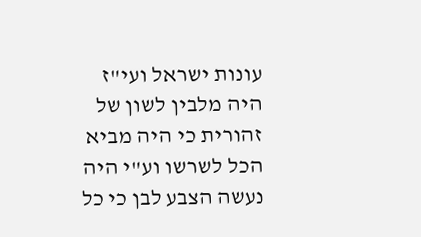עונות ישראל ועי"ז היה מלבין לשון של זהורית כי היה מביא הכל לשרשו וע"י היה נעשה הצבע לבן כי כל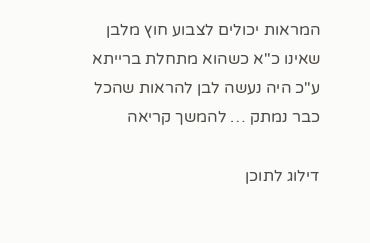המראות יכולים לצבוע חוץ מלבן שאינו כ"א כשהוא מתחלת ברייתא ע"כ היה נעשה לבן להראות שהכל כבר נמתק … להמשך קריאה

דילוג לתוכן